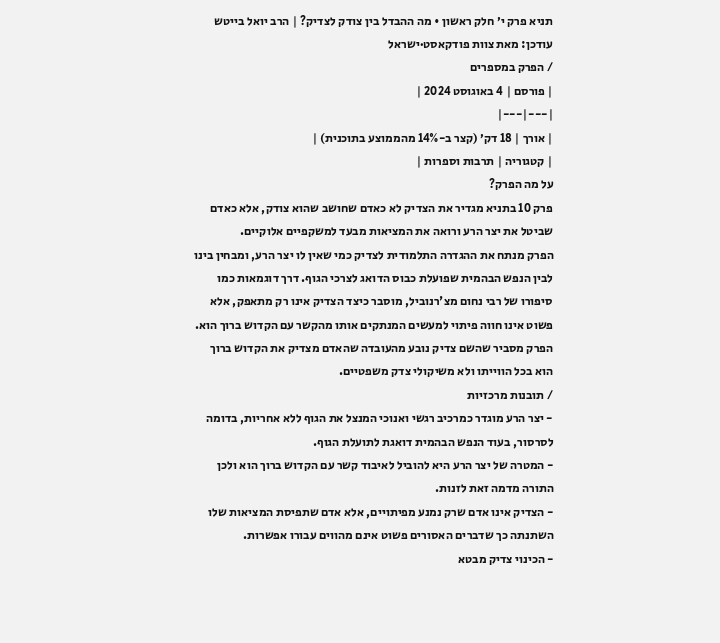תניא פרק י׳ חלק ראשון • מה ההבדל בין צודק לצדיק? | הרב יואל בייטש
עודכן: מאת צוות פודקאסט·ישראל
/ הפרק במספרים
| פורסם | 4 באוגוסט 2024 |
|---|---|
| אורך | 18 דק׳ (קצר ב-14% מהממוצע בתוכנית) |
| קטגוריה | תרבות וספרות |
על מה הפרק?
פרק 10 בתניא מגדיר את הצדיק לא כאדם שחושב שהוא צודק, אלא כאדם שביטל את יצר הרע ורואה את המציאות מבעד למשקפיים אלוקיים.
הפרק מנתח את ההגדרה התלמודית לצדיק כמי שאין לו יצר הרע, ומבחין בינו לבין הנפש הבהמית שפועלת כבוס הדואג לצרכי הגוף. דרך דוגמאות כמו סיפורו של רבי נחום מצ'רנוביל, מוסבר כיצד הצדיק אינו רק מתאפק, אלא פשוט אינו חווה פיתוי למעשים המנתקים אותו מהקשר עם הקדוש ברוך הוא. הפרק מסביר שהשם צדיק נובע מהעובדה שהאדם מצדיק את הקדוש ברוך הוא בכל הווייתו ולא משיקולי צדק משפטיים.
/ תובנות מרכזיות
- יצר הרע מוגדר כמרכיב רגשי ואנוכי המנצל את הגוף ללא אחריות, בדומה לסרסור, בעוד הנפש הבהמית דואגת לתועלת הגוף.
- המטרה של יצר הרע היא להוביל לאיבוד קשר עם הקדוש ברוך הוא ולכן התורה מדמה זאת לזנות.
- הצדיק אינו אדם שרק נמנע מפיתויים, אלא אדם שתפיסת המציאות שלו השתנתה כך שדברים האסורים פשוט אינם מהווים עבורו אפשרות.
- הכינוי צדיק מבטא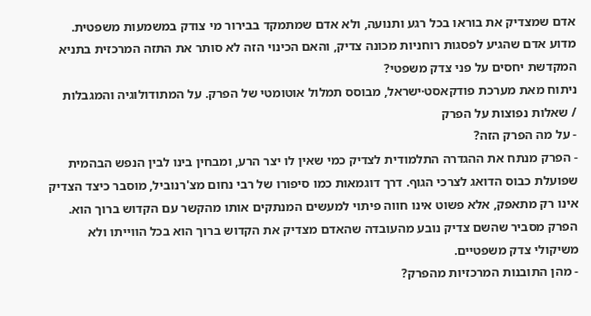אדם שמצדיק את בוראו בכל רגע ותנועה, ולא אדם שמתמקד בבירור מי צודק במשמעות משפטית.
מדוע אדם שהגיע לפסגות רוחניות מכונה צדיק, והאם הכינוי הזה לא סותר את התזה המרכזית בתניא המקדשת יחסים על פני צדק משפטי?
ניתוח מאת מערכת פודקאסט·ישראל, מבוסס תמלול אוטומטי של הפרק. על המתודולוגיה והמגבלות
/ שאלות נפוצות על הפרק
- על מה הפרק הזה?
- הפרק מנתח את ההגדרה התלמודית לצדיק כמי שאין לו יצר הרע, ומבחין בינו לבין הנפש הבהמית שפועלת כבוס הדואג לצרכי הגוף. דרך דוגמאות כמו סיפורו של רבי נחום מצ'רנוביל, מוסבר כיצד הצדיק אינו רק מתאפק, אלא פשוט אינו חווה פיתוי למעשים המנתקים אותו מהקשר עם הקדוש ברוך הוא. הפרק מסביר שהשם צדיק נובע מהעובדה שהאדם מצדיק את הקדוש ברוך הוא בכל הווייתו ולא משיקולי צדק משפטיים.
- מהן התובנות המרכזיות מהפרק?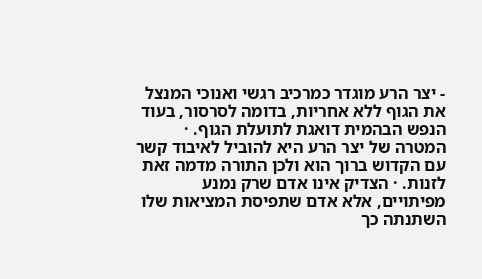- יצר הרע מוגדר כמרכיב רגשי ואנוכי המנצל את הגוף ללא אחריות, בדומה לסרסור, בעוד הנפש הבהמית דואגת לתועלת הגוף. · המטרה של יצר הרע היא להוביל לאיבוד קשר עם הקדוש ברוך הוא ולכן התורה מדמה זאת לזנות. · הצדיק אינו אדם שרק נמנע מפיתויים, אלא אדם שתפיסת המציאות שלו השתנתה כך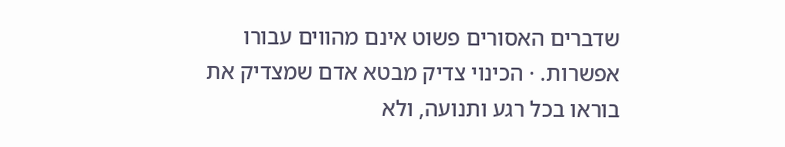שדברים האסורים פשוט אינם מהווים עבורו אפשרות. · הכינוי צדיק מבטא אדם שמצדיק את בוראו בכל רגע ותנועה, ולא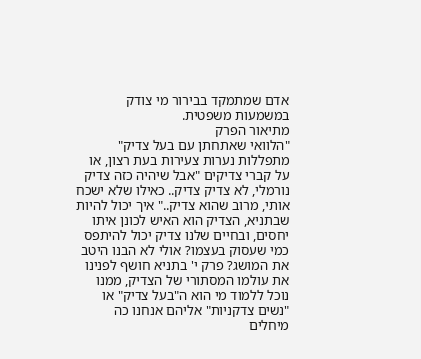אדם שמתמקד בבירור מי צודק במשמעות משפטית.
מתיאור הפרק
"הלוואי שאתחתן עם בעל צדיק" מתפללות נערות צעירות בעת רצון, או על קברי צדיקים "אבל שיהיה כזה צדיק נורמלי, לא צדיק צדיק.. כאילו שלא ישכח אותי, מרוב שהוא צדיק.." איך יכול להיות שבתניא, הצדיק הוא האיש לכונן איתו יחסים, ובחיים שלנו צדיק יכול להיתפס כמי שעסוק בעצמו? אולי לא הבנו היטב את המושג? פרק י' בתניא חושף לפנינו את עולמו המסתורי של הצדיק, ממנו נוכל ללמוד מי הוא ה"בעל צדיק" או "נשים צדקניות" אליהם אנחנו כה מיחלים